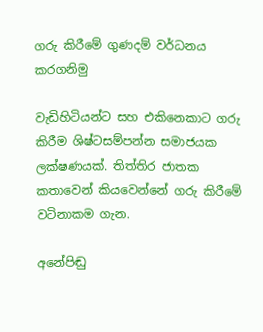ගරු කිරීමේ ගුණදම් වර්ධනය කරගනිමු

වැඩිහිටියන්ට සහ එකිනෙකාට ගරු කිරීම ශිෂ්ටසම්පන්න සමාජයක ලක්ෂණයක්. තිත්තිර ජාතක කතාවෙන් කියවෙන්නේ ගරු කිරීමේ වටිනාකම ගැන.

අනේපිඬු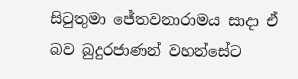සිටුතුමා ජේතවනාරාමය සාදා ඒ බව බුදුරජාණන් වහන්සේට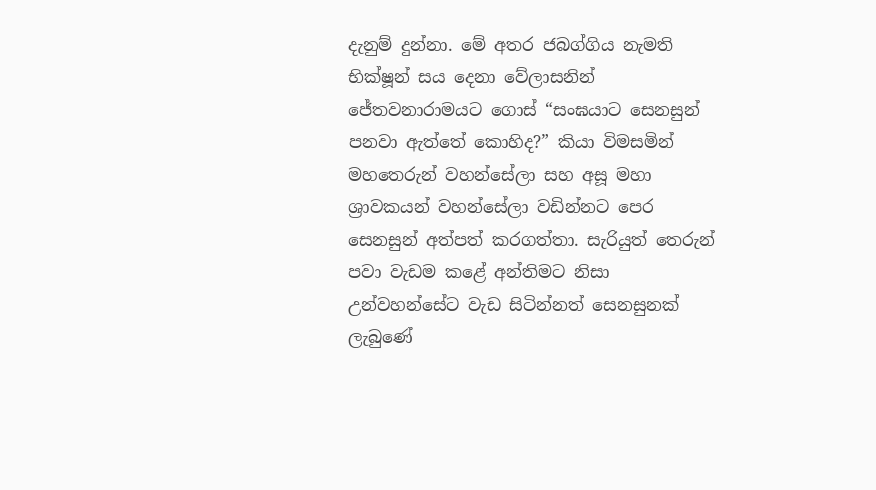දැනුම් දුන්නා. මේ අතර ජබග්ගිය නැමති භික්ෂූන් සය දෙනා වේලාසනින් ජේතවනාරාමයට ගොස් “සංඝයාට සෙනසුන් පනවා ඇත්තේ කොහිද?” කියා විමසමින් මහතෙරුන් වහන්සේලා සහ අසූ මහා ශ්‍රාවකයන් වහන්සේලා වඩින්නට පෙර සෙනසුන් අත්පත් කරගත්තා. සැරියුත් තෙරුන් පවා වැඩම කළේ අන්තිමට නිසා උන්වහන්සේට වැඩ සිටින්නත් සෙනසුනක් ලැබුණේ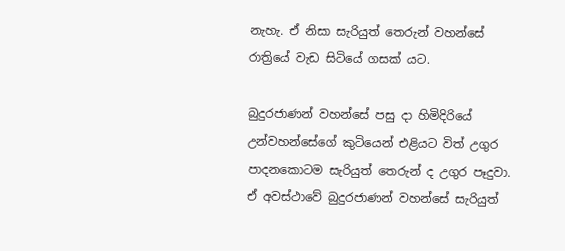නැහැ. ඒ නිසා සැරියුත් තෙරුන් වහන්සේ රාත්‍රියේ වැඩ සිටියේ ගසක් යට.

බුදුරජාණන් වහන්සේ පසු දා හිමිදිරියේ උන්වහන්සේගේ කුටියෙන් එළියට විත් උගුර පාදනකොටම සැරියුත් තෙරුන් ද උගුර පෑදුවා. ඒ අවස්ථාවේ බුදුරජාණන් වහන්සේ සැරියුත්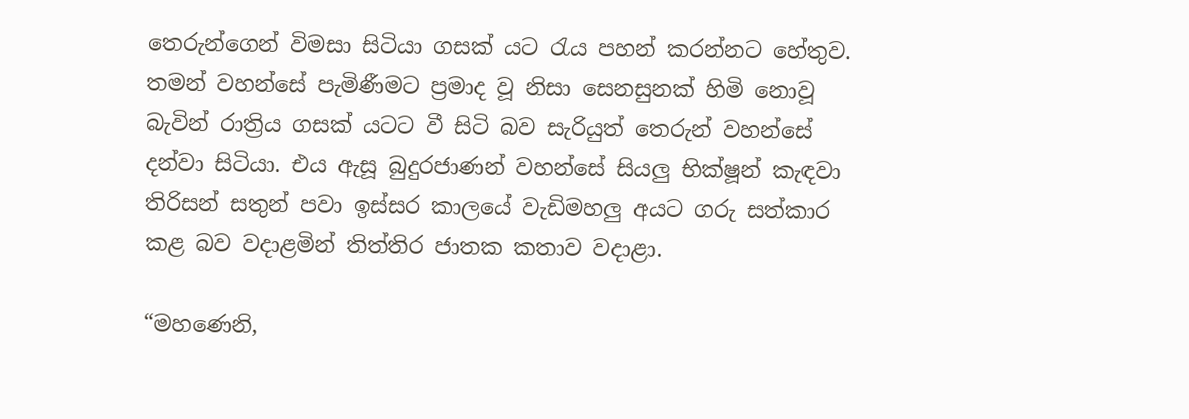තෙරුන්ගෙන් විමසා සිටියා ගසක් යට රැය පහන් කරන්නට හේතුව. තමන් වහන්සේ පැමිණීමට ප්‍රමාද වූ නිසා සෙනසුනක් හිමි නොවූ බැවින් රාත්‍රිය ගසක් යටට වී සිටි බව සැරියුත් තෙරුන් වහන්සේ දන්වා සිටියා. එය ඇසූ බුදුරජාණන් වහන්සේ සියලු භික්ෂූන් කැඳවා තිරිසන් සතුන් පවා ඉස්සර කාලයේ වැඩිමහලු අයට ගරු සත්කාර කළ බව වදාළමින් තිත්තිර ජාතක කතාව වදාළා.

“මහණෙනි,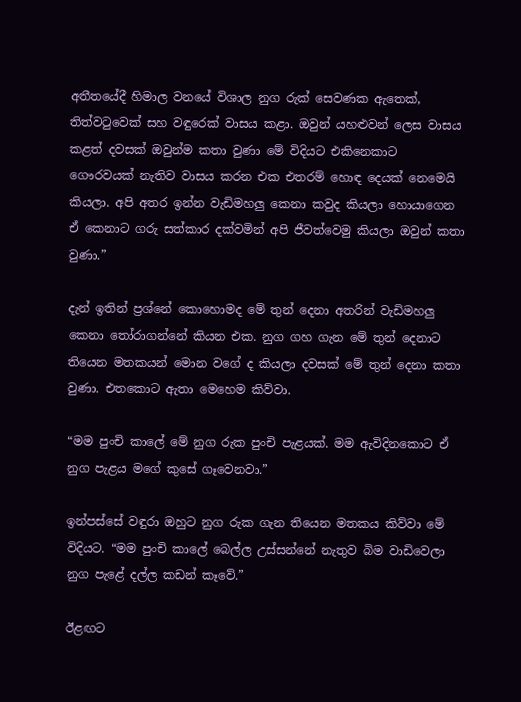අතීතයේදී හිමාල වනයේ විශාල නුග රුක් සෙවණක ඇතෙක්, තිත්වටුවෙක් සහ වඳුරෙක් වාසය කළා. ඔවුන් යහළුවන් ලෙස වාසය කළත් දවසක් ඔවුන්ම කතා වුණා මේ විදියට එකිනෙකාට ගෞරවයක් නැතිව වාසය කරන එක එතරම් හොඳ දෙයක් නෙමෙයි කියලා. අපි අතර ඉන්න වැඩිමහලු කෙනා කවුද කියලා හොයාගෙන ඒ කෙනාට ගරු සත්කාර දක්වමින් අපි ජීවත්වෙමු කියලා ඔවුන් කතා වුණා.”

දැන් ඉතින් ප්‍රශ්නේ කොහොමද මේ තුන් දෙනා අතරින් වැඩිමහලු කෙනා තෝරාගන්නේ කියන එක. නුග ගහ ගැන මේ තුන් දෙනාට තියෙන මතකයන් මොන වගේ ද කියලා දවසක් මේ තුන් දෙනා කතා වුණා. එතකොට ඇතා මෙහෙම කිව්වා.

“මම පුංචි කාලේ මේ නුග රුක පුංචි පැළයක්. මම ඇවිදිනකොට ඒ නුග පැළය මගේ කුසේ ගෑවෙනවා.”

ඉන්පස්සේ වඳුරා ඔහුට නුග රුක ගැන තියෙන මතකය කිව්වා මේ විදියට. “මම පුංචි කාලේ බෙල්ල උස්සන්නේ නැතුව බිම වාඩිවෙලා නුග පැළේ දල්ල කඩන් කෑවේ.”

ඊළඟට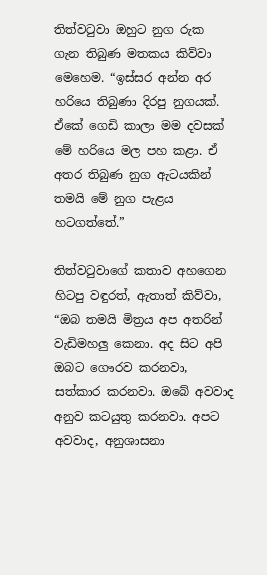තිත්වටුවා ඔහුට නුග රුක ගැන තිබුණ මතකය කිව්වා මෙහෙම. “ඉස්සර අන්න අර හරියෙ තිබුණා දිරපු නුගයක්. ඒකේ ගෙඩි කාලා මම දවසක් මේ හරියෙ මල පහ කළා. ඒ අතර තිබුණ නුග ඇටයකින් තමයි මේ නුග පැළය හටගත්තේ.”

තිත්වටුවාගේ කතාව අහගෙන හිටපු වඳුරත්, ඇතාත් කිව්වා, “ඔබ තමයි මිත්‍රය අප අතරින් වැඩිමහලු කෙනා. අද සිට අපි ඔබට ගෞරව කරනවා, සත්කාර කරනවා. ඔබේ අවවාද අනුව කටයුතු කරනවා. අපට අවවාද, අනුශාසනා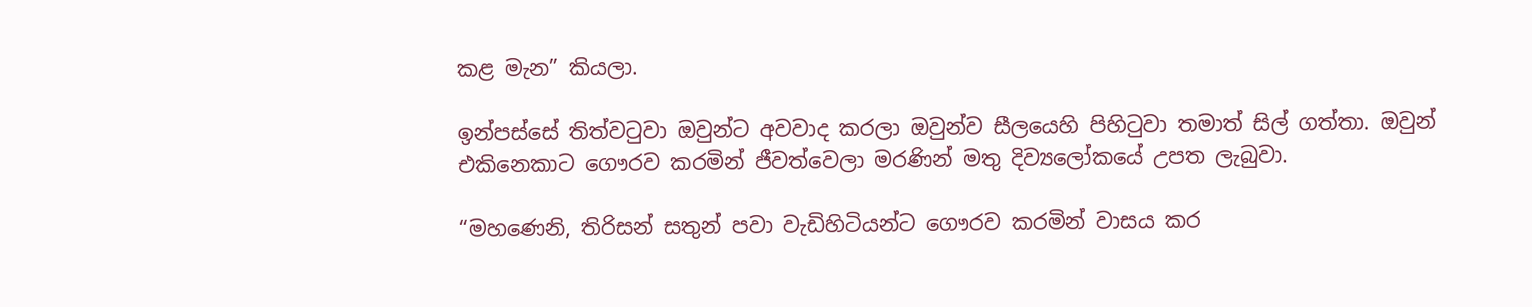කළ මැන” කියලා.

ඉන්පස්සේ තිත්වටුවා ඔවුන්ට අවවාද කරලා ඔවුන්ව සීලයෙහි පිහිටුවා තමාත් සිල් ගත්තා. ඔවුන් එකිනෙකාට ගෞරව කරමින් ජීවත්වෙලා මරණින් මතු දිව්‍යලෝකයේ උපත ලැබුවා.

“මහණෙනි, තිරිසන් සතුන් පවා වැඩිහිටියන්ට ගෞරව කරමින් වාසය කර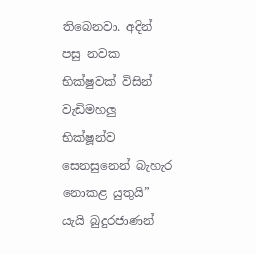තිබෙනවා. අදින් පසු නවක භික්ෂුවක් විසින් වැඩිමහලු භික්ෂූන්ව සෙනසුනෙන් බැහැර නොකළ යුතුයි” යැයි බුදුරජාණන්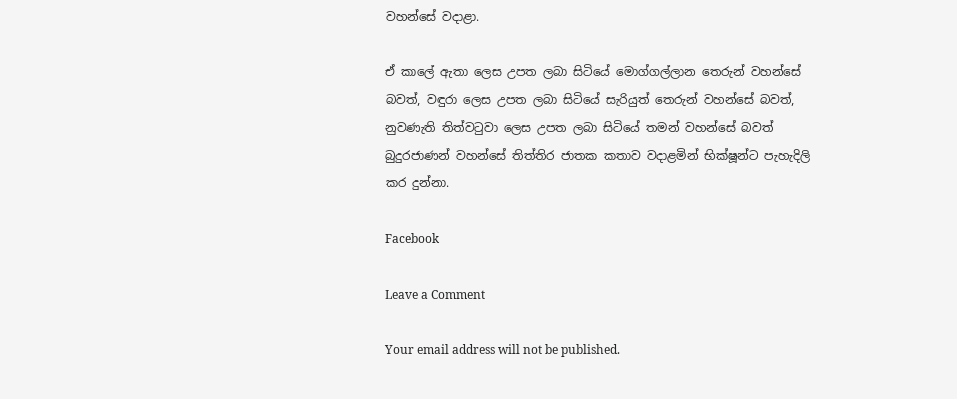වහන්සේ වදාළා.

ඒ කාලේ ඇතා ලෙස උපත ලබා සිටියේ මොග්ගල්ලාන තෙරුන් වහන්සේ බවත්, වඳුරා ලෙස උපත ලබා සිටියේ සැරියුත් තෙරුන් වහන්සේ බවත්, නුවණැති තිත්වටුවා ලෙස උපත ලබා සිටියේ තමන් වහන්සේ බවත් බුදුරජාණන් වහන්සේ තිත්තිර ජාතක කතාව වදාළමින් භික්ෂූන්ට පැහැදිලි කර දුන්නා.

Facebook

Leave a Comment

Your email address will not be published.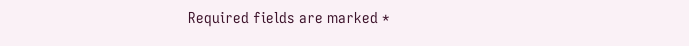Required fields are marked *